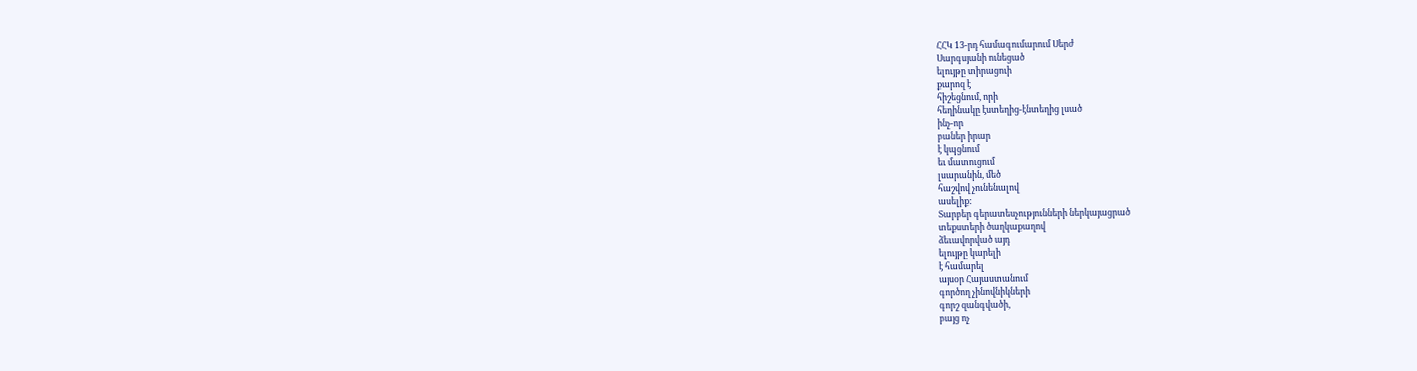ՀՀԿ 13-րդ համագումարում Սերժ
Սարգսյանի ունեցած
ելույթը տիրացուի
քարոզ է
հիշեցնում, որի
հեղինակը էստեղից-էնտեղից լսած
ինչ-որ
բաներ իրար
է կպցնում
եւ մատուցում
լսարանին, մեծ
հաշվով չունենալով
ասելիք:
Տարբեր գերատեսչությունների ներկայացրած
տեքստերի ծաղկաքաղով
ձեւավորված այդ
ելույթը կարելի
է համարել
այսօր Հայաստանում
գործող չինովնիկների
գորշ զանգվածի,
բայց ոչ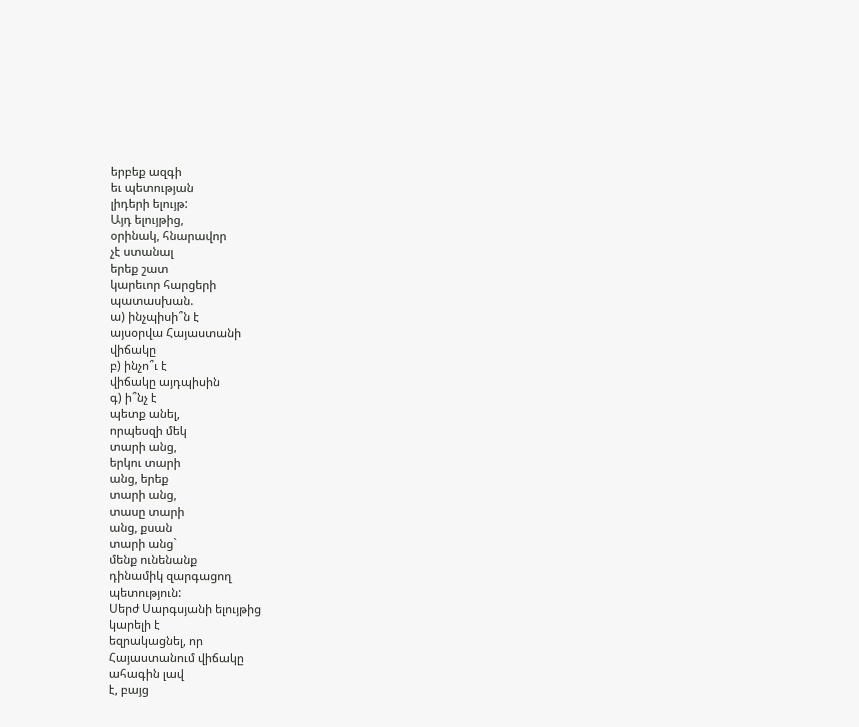երբեք ազգի
եւ պետության
լիդերի ելույթ:
Այդ ելույթից,
օրինակ, հնարավոր
չէ ստանալ
երեք շատ
կարեւոր հարցերի
պատասխան.
ա) ինչպիսի՞ն է
այսօրվա Հայաստանի
վիճակը
բ) ինչո՞ւ է
վիճակը այդպիսին
գ) ի՞նչ է
պետք անել,
որպեսզի մեկ
տարի անց,
երկու տարի
անց, երեք
տարի անց,
տասը տարի
անց, քսան
տարի անց`
մենք ունենանք
դինամիկ զարգացող
պետություն:
Սերժ Սարգսյանի ելույթից
կարելի է
եզրակացնել, որ
Հայաստանում վիճակը
ահագին լավ
է, բայց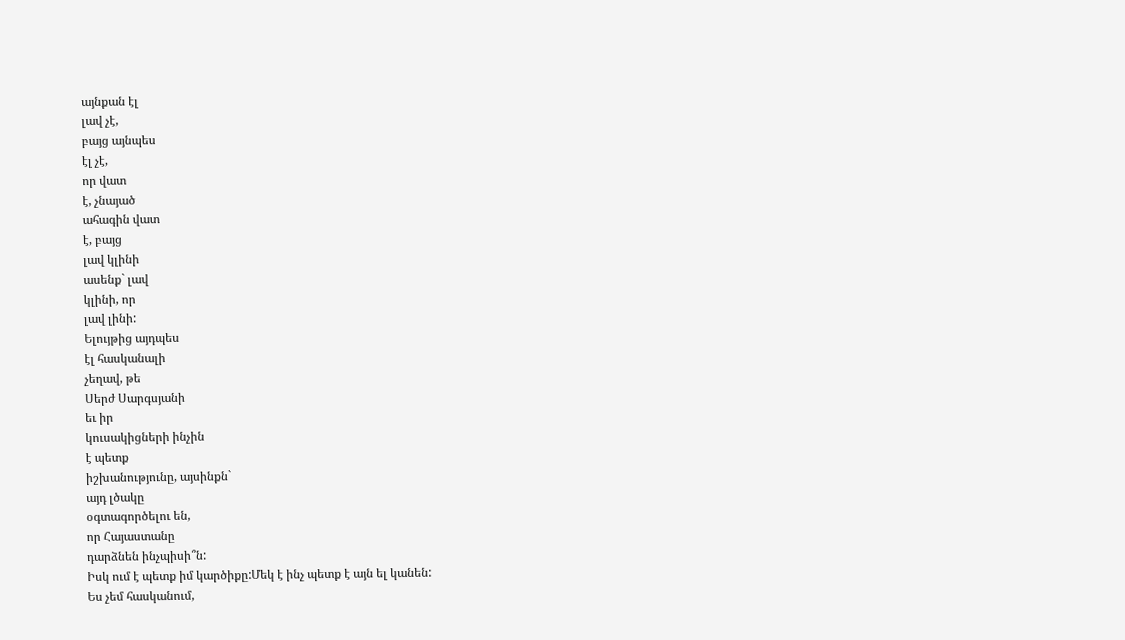այնքան էլ
լավ չէ,
բայց այնպես
էլ չէ,
որ վատ
է, չնայած
ահագին վատ
է, բայց
լավ կլինի
ասենք` լավ
կլինի, որ
լավ լինի:
Ելույթից այդպես
էլ հասկանալի
չեղավ, թե
Սերժ Սարգսյանի
եւ իր
կուսակիցների ինչին
է պետք
իշխանությունը, այսինքն`
այդ լծակը
օգտագործելու են,
որ Հայաստանը
դարձնեն ինչպիսի՞ն:
Իսկ ում է պետք իմ կարծիքը:Մեկ է ինչ պետք է այն ել կանեն:
Ես չեմ հասկանում,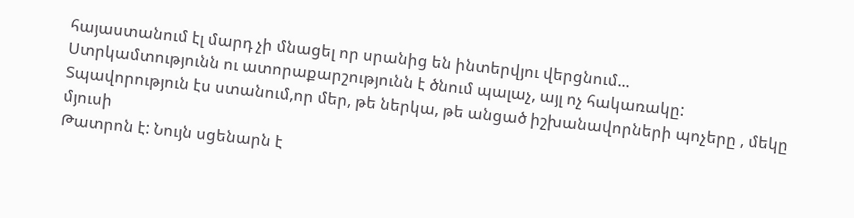հայաստանում էլ մարդ չի մնացել որ սրանից են ինտերվյու վերցնում...
Ստրկամտությունն ու ատորաքարշությունն է ծնում պալաչ, այլ ոչ հակառակը:
Տպավորություն էս ստանում,որ մեր, թե ներկա, թե անցած իշխանավորների պոչերը , մեկը մյուսի
Թատրոն է: Նույն սցենարն է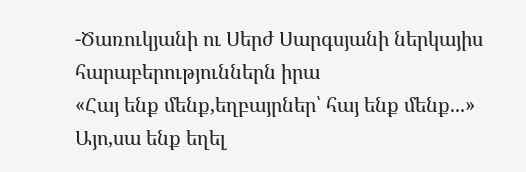-Ծառուկյանի ու Սերժ Սարգսյանի ներկայիս հարաբերություններն իրա
«Հայ ենք մենք,եղբայրներ՝ հայ ենք մենք...»
Այո,սա ենք եղել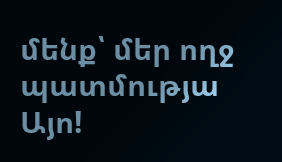մենք՝ մեր ողջ պատմությա
Այո!